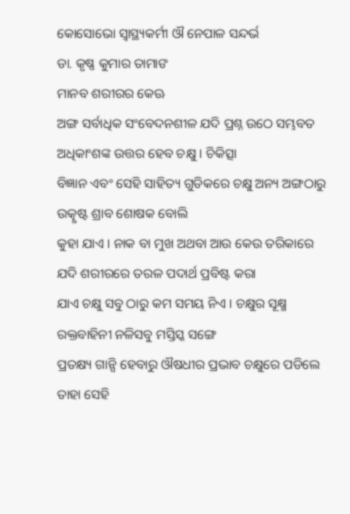କୋସୋଭୋ ସ୍ୱାସ୍ଥ୍ୟକର୍ମୀ ଔ ନେପାଳ ସନ୍ଦର୍ଭ
ଡା. କୃଷ୍ଣ କୁମାର ତାମାଙ
ମାନବ ଶରୀରର କେଊ
ଅଙ୍ଗ ସର୍ବାଧିକ ସଂବେଦନଶୀଳ ଯଦି ପ୍ରଶ୍ନ ଉଠେ ସମ୍ଭବତ ଅଧିକାଂଶଙ୍କ ଉତ୍ତର ହେବ ଚକ୍ଷୁ । ଚିକିତ୍ସା
ବିଜ୍ଞାନ ଏବଂ ସେହି ସାହିତ୍ୟ ଗୁଡିକରେ ଚକ୍ଷୁ ଅନ୍ୟ ଅଙ୍ଗଠାରୁ ଉତ୍କୃଷ୍ଟ ଶ୍ରାବ ଶୋଷକ ବୋଲି
କୁହା ଯାଏ । ନାକ ବା ମୁଖ ଅଥବା ଆଉ କେଉ ତରିକାରେ ଯଦି ଶରୀରରେ ତରଳ ପଦାର୍ଥ ପ୍ରବିଷ୍ଟ କରା
ଯାଏ ଚକ୍ଷୁ ସବୁ ଠାରୁ କମ ସମୟ ନିଏ । ଚକ୍ଷୁର ସୂକ୍ଷ୍ମ ରକ୍ତବାହିନୀ ନଳିସବୁ ମସ୍ତିସ୍କ ସଙ୍ଗେ
ପ୍ରତକ୍ଷ୍ୟ ଗାନ୍ସି ହେବାରୁ ଔଷଧୀର ପ୍ରଭାବ ଚକ୍ଷୁରେ ପଡିଲେ ତାହା ସେହି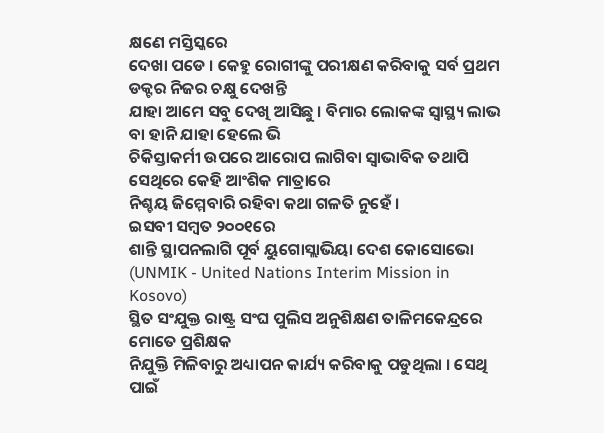କ୍ଷଣେ ମସ୍ତିସ୍କରେ
ଦେଖା ପଡେ । କେହୁ ରୋଗୀଙ୍କୁ ପରୀକ୍ଷଣ କରିବାକୁ ସର୍ବ ପ୍ରଥମ ଡକ୍ଟର ନିଜର ଚକ୍ଷୁ ଦେଖନ୍ତି
ଯାହା ଆମେ ସବୁ ଦେଖି ଆସିଛୁ । ବିମାର ଲୋକଙ୍କ ସ୍ୱାସ୍ଥ୍ୟ ଲାଭ ବା ହାନି ଯାହା ହେଲେ ଭି
ଚିକିସ୍ତାକର୍ମୀ ଉପରେ ଆରୋପ ଲାଗିବା ସ୍ଵାଭାବିକ ତଥାପି ସେଥିରେ କେହି ଆଂଶିକ ମାତ୍ରାରେ
ନିଶ୍ଚୟ ଜିମ୍ମେବାରି ରହିବା କଥା ଗଳତି ନୁହେଁ ।
ଇସବୀ ସମ୍ବତ ୨୦୦୧ରେ
ଶାନ୍ତି ସ୍ଥାପନଲାଗି ପୂର୍ବ ୟୁଗୋସ୍ଲାଭିୟା ଦେଶ କୋସୋଭୋ (UNMIK - United Nations Interim Mission in Kosovo)
ସ୍ଥିତ ସଂଯୁକ୍ତ ରାଷ୍ଟ୍ର ସଂଘ ପୁଲିସ ଅନୁଶିକ୍ଷଣ ତାଳିମକେନ୍ଦ୍ରରେ ମୋତେ ପ୍ରଶିକ୍ଷକ
ନିଯୁକ୍ତି ମିଳିବାରୁ ଅଧ୍ୟାପନ କାର୍ଯ୍ୟ କରିବାକୁ ପଡୁଥିଲା । ସେଥି
ପାଇଁ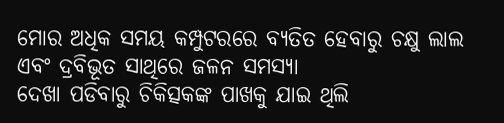ମୋର ଅଧିକ ସମୟ କମ୍ପୁଟରରେ ବ୍ୟତିତ ହେବାରୁ ଚକ୍ଷୁ ଲାଲ ଏବଂ ଦ୍ରବିଭୂତ ସାଥିରେ ଜଳନ ସମସ୍ୟା
ଦେଖା ପଡିବାରୁ ଚିକିତ୍ସକଙ୍କ ପାଖକୁ ଯାଇ ଥିଲି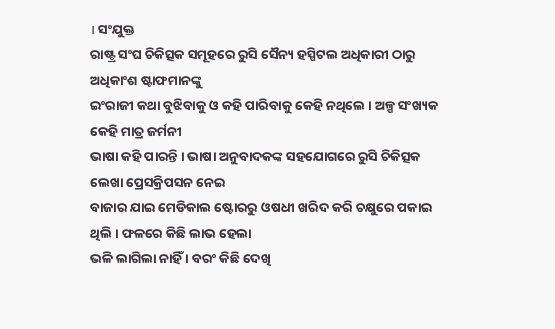। ସଂଯୁକ୍ତ
ରାଷ୍ଟ୍ର ସଂଘ ଚିକିତ୍ସକ ସମୂହରେ ରୁସି ସୈନ୍ୟ ହସ୍ପିଟଲ ଅଧିକାରୀ ଠାରୁ ଅଧିକାଂଶ ଷ୍ଟାଫମାନଙ୍କୁ
ଇଂରାଜୀ କଥା ବୁଝିବାକୁ ଓ କହି ପାରିବାକୁ କେହି ନଥିଲେ । ଅଳ୍ପ ସଂଖ୍ୟକ କେହି ମାତ୍ର ଜର୍ମନୀ
ଭାଷା କହି ପାରନ୍ତି । ଭାଷା ଅନୁବାଦକଙ୍କ ସହଯୋଗରେ ରୁସି ଚିକିତ୍ସକ ଲେଖା ପ୍ରେସକ୍ରିପସନ ନେଇ
ବାଜାର ଯାଇ ମେଡିକାଲ ଷ୍ଟୋରରୁ ଓଷଧୀ ଖରିଦ କରି ଚକ୍ଷୁରେ ପକାଇ ଥିଲି । ଫଳରେ କିଛି ଲାଭ ହେଲା
ଭଳି ଲାଗିଲା ନାହିଁ । ବରଂ କିଛି ଦେଖି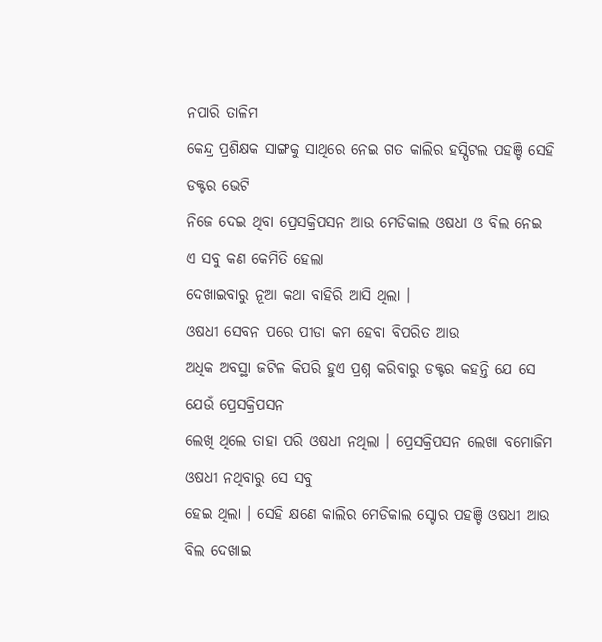ନପାରି ତାଳିମ
କେନ୍ଦ୍ର ପ୍ରଶିକ୍ଷକ ସାଙ୍ଗକୁ ସାଥିରେ ନେଇ ଗତ କାଲିର ହସ୍ପିଟଲ ପହଞ୍ଚି ସେହି ଡକ୍ଟର ଭେଟି
ନିଜେ ଦେଇ ଥିବା ପ୍ରେସକ୍ରିପସନ ଆଉ ମେଡିକାଲ ଓଷଧୀ ଓ ବିଲ ନେଇ ଏ ସବୁ କଣ କେମିତି ହେଲା
ଦେଖାଇବାରୁ ନୂଆ କଥା ବାହିରି ଆସି ଥିଲା ।
ଓଷଧୀ ସେବନ ପରେ ପୀଡା କମ ହେବା ବିପରିତ ଆଉ
ଅଧିକ ଅବସ୍ଥା ଜଟିଳ କିପରି ହୁଏ ପ୍ରଶ୍ନ କରିବାରୁ ଡକ୍ଟର କହନ୍ତି ଯେ ସେ ଯେଉଁ ପ୍ରେସକ୍ରିପସନ
ଲେଖି ଥିଲେ ତାହା ପରି ଓଷଧୀ ନଥିଲା । ପ୍ରେସକ୍ରିପସନ ଲେଖା ବମୋଜିମ ଓଷଧୀ ନଥିବାରୁ ସେ ସବୁ
ହେଇ ଥିଲା । ସେହି କ୍ଷଣେ କାଲିର ମେଡିକାଲ ସ୍ଟୋର ପହଞ୍ଚି ଓଷଧୀ ଆଉ ବିଲ ଦେଖାଇ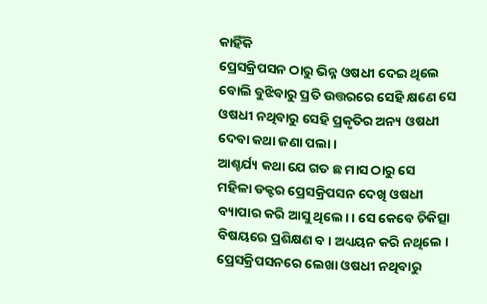କାହିଁକି
ପ୍ରେସକ୍ରିପସନ ଠାରୁ ଭିନ୍ନ ଓଷଧୀ ଦେଇ ଥିଲେ ବୋଲି ବୁଝିବାରୁ ପ୍ରତି ଉତ୍ତରରେ ସେହି କ୍ଷଣେ ସେ
ଓଷଧୀ ନଥିବାରୁ ସେହି ପ୍ରକୃତିର ଅନ୍ୟ ଓଷଧୀ ଦେବା କଥା ଜଣା ପଲା ।
ଆଶ୍ଚର୍ଯ୍ୟ କଥା ଯେ ଗତ ଛ ମାସ ଠାରୁ ସେ
ମହିଳା ଡକ୍ଟର ପ୍ରେସକ୍ରିପସନ ଦେଖି ଓଷଧୀ ବ୍ୟାପାର କରି ଆସୁ ଥିଲେ। । ସେ କେବେ ଚିକିତ୍ସା
ବିଷୟରେ ପ୍ରଶିକ୍ଷଣ ବ। ଅଧ୍ୟୟନ କରି ନଥିଲେ । ପ୍ରେସକ୍ରିପସନରେ ଲେଖା ଓଷଧୀ ନଥିବାରୁ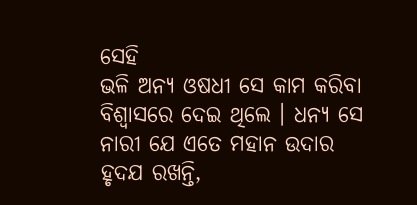ସେହି
ଭଳି ଅନ୍ୟ ଓଷଧୀ ସେ କାମ କରିବା ବିଶ୍ଵାସରେ ଦେଇ ଥିଲେ । ଧନ୍ୟ ସେ ନାରୀ ଯେ ଏତେ ମହାନ ଉଦାର
ହୃଦଯ ରଖନ୍ତି,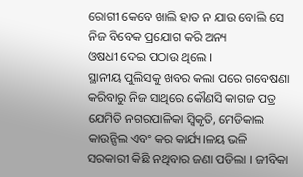ରୋଗୀ କେବେ ଖାଲି ହାତ ନ ଯାଉ ବୋଲି ସେ ନିଜ ବିବେକ ପ୍ରଯୋଗ କରି ଅନ୍ୟ
ଓଷଧୀ ଦେଇ ପଠାଉ ଥିଲେ ।
ସ୍ଥାନୀୟ ପୁଲିସକୁ ଖବର କଲା ପରେ ଗବେଷଣା
କରିବାରୁ ନିଜ ସାଥିରେ କୌଣସି କାଗଜ ପତ୍ର ଯେମିତି ନଗରପାଳିକା ସ୍ଵିକୃତି, ମେଡିକାଲ କାଉନ୍ସିଲ ଏବଂ କର କାର୍ଯ୍ୟ।ଳୟ ଭଳି ସରକାରୀ କିଛି ନଥିବାର ଜଣା ପଡିଲା । ଜୀବିକା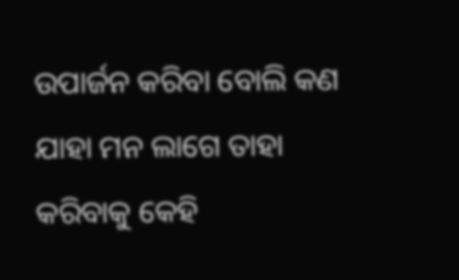ଉପାର୍ଜନ କରିବା ବୋଲି କଣ ଯାହା ମନ ଲାଗେ ତାହା କରିବାକୁ କେହି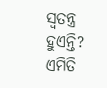ସ୍ଵତନ୍ତ୍ର ହୁଏନ୍ତି? ଏମିତି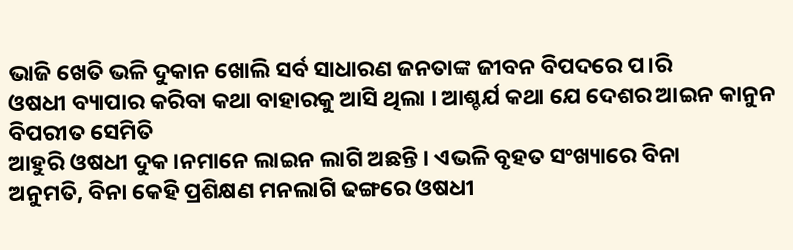ଭାଜି ଖେତି ଭଳି ଦୁକାନ ଖୋଲି ସର୍ବ ସାଧାରଣ ଜନତାଙ୍କ ଜୀବନ ବିପଦରେ ପ।ରି
ଓଷଧୀ ବ୍ୟାପାର କରିବା କଥା ବାହାରକୁ ଆସି ଥିଲା । ଆଶ୍ଚର୍ଯ କଥା ଯେ ଦେଶର ଆଇନ କାନୁନ ବିପରୀତ ସେମିତି
ଆହୁରି ଓଷଧୀ ଦୁକ।ନମାନେ ଲାଇନ ଲାଗି ଅଛନ୍ତି । ଏଭଳି ବୃହତ ସଂଖ୍ୟାରେ ବିନା
ଅନୁମତି, ବିନା କେହି ପ୍ରଶିକ୍ଷଣ ମନଲାଗି ଢଙ୍ଗରେ ଓଷଧୀ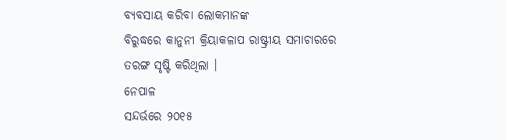ବ୍ୟବସାୟ କରିବା ଲୋକମାନଙ୍କ
ବିରୁଦ୍ଧରେ କାନୁନୀ କ୍ରିୟାକଳାପ ରାଷ୍ଟ୍ରୀୟ ସମାଚାରରେ ତରଙ୍ଗ ସୃଷ୍ଟି କରିଥିଲା ।
ନେପାଳ
ସନ୍ଦର୍ଭରେ ୨୦୧୫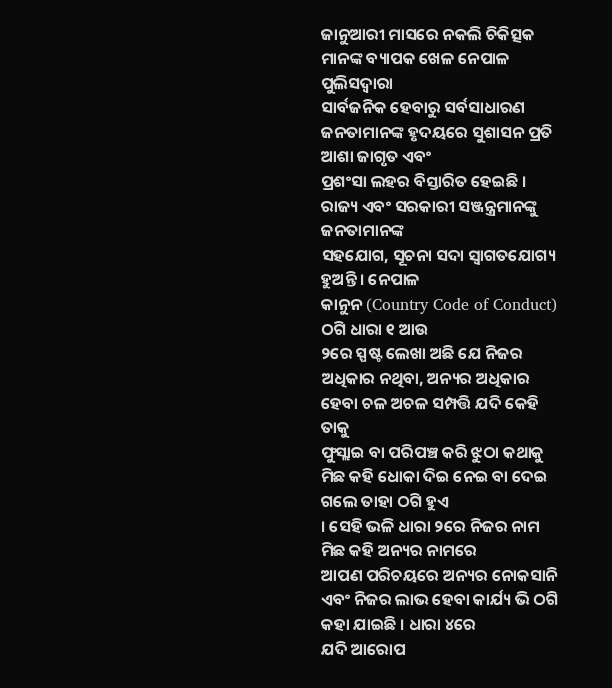ଜାନୁଆରୀ ମାସରେ ନକଲି ଚିକିତ୍ସକ ମାନଙ୍କ ବ୍ୟାପକ ଖେଳ ନେପାଳ ପୁଲିସଦ୍ଵାରା
ସାର୍ବଜନିକ ହେବାରୁ ସର୍ବସାଧାରଣ ଜନତାମାନଙ୍କ ହୃଦୟରେ ସୁଶାସନ ପ୍ରତି ଆଶା ଜାଗୃତ ଏବଂ
ପ୍ରଶଂସା ଲହର ବିସ୍ତାରିତ ହେଇଛି । ରାଜ୍ୟ ଏବଂ ସରକାରୀ ସଞ୍ଜନ୍ତ୍ରମାନଙ୍କୁ ଜନତାମାନଙ୍କ
ସହଯୋଗ, ସୂଚନା ସଦା ସ୍ଵାଗତଯୋଗ୍ୟ ହୁଅନ୍ତି । ନେପାଳ
କାନୁନ (Country Code of Conduct) ଠଗି ଧାରା ୧ ଆଉ
୨ରେ ସ୍ପଷ୍ଟ ଲେଖା ଅଛି ଯେ ନିଜର ଅଧିକାର ନଥିବା, ଅନ୍ୟର ଅଧିକାର
ହେବା ଚଳ ଅଚଳ ସମ୍ପତ୍ତି ଯଦି କେହି ତାକୁ
ଫୁସ୍ଲାଇ ବା ପରିପଞ୍ଚ କରି ଝୁଠା କଥାକୁ ମିଛ କହି ଧୋକା ଦିଇ ନେଇ ବା ଦେଇ ଗଲେ ତାହା ଠଗି ହୁଏ
। ସେହି ଭଳି ଧାରା ୨ରେ ନିଜର ନାମ ମିଛ କହି ଅନ୍ୟର ନାମରେ
ଆପଣ ପରିଚୟରେ ଅନ୍ୟର ନୋକସାନି ଏବଂ ନିଜର ଲାଭ ହେବା କାର୍ଯ୍ୟ ଭି ଠଗି କହା ଯାଇଛି । ଧାରା ୪ରେ
ଯଦି ଆରୋପ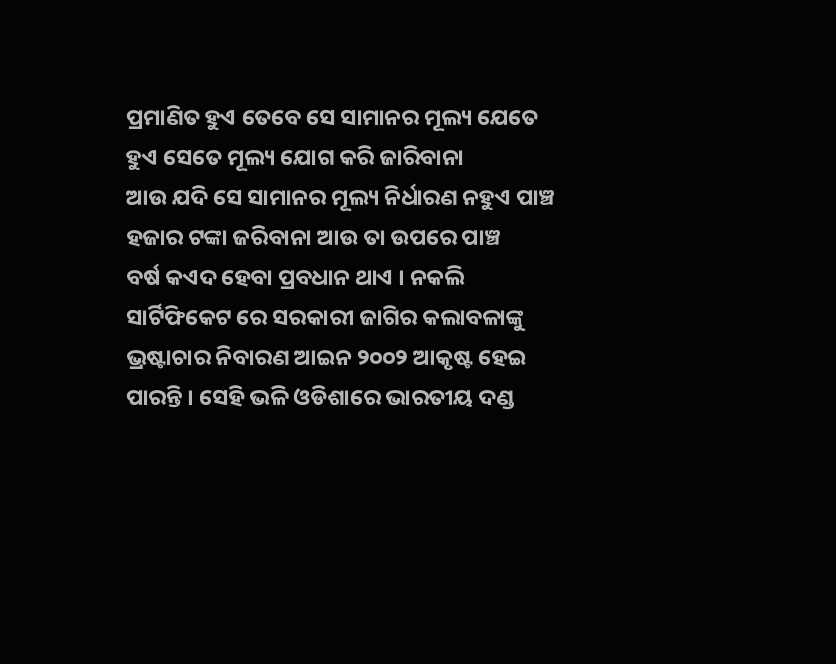ପ୍ରମାଣିତ ହୁଏ ତେବେ ସେ ସାମାନର ମୂଲ୍ୟ ଯେତେ ହୁଏ ସେତେ ମୂଲ୍ୟ ଯୋଗ କରି ଜାରିବାନା
ଆଉ ଯଦି ସେ ସାମାନର ମୂଲ୍ୟ ନିର୍ଧାରଣ ନହୁଏ ପାଞ୍ଚ ହଜାର ଟଙ୍କା ଜରିବାନା ଆଉ ତା ଉପରେ ପାଞ୍ଚ
ବର୍ଷ କଏଦ ହେବା ପ୍ରବଧାନ ଥାଏ । ନକଲି ସାର୍ଟିଫିକେଟ ରେ ସରକାରୀ ଜାଗିର କଲାବଳାଙ୍କୁ
ଭ୍ରଷ୍ଟାଚାର ନିବାରଣ ଆଇନ ୨୦୦୨ ଆକୃଷ୍ଟ ହେଇ ପାରନ୍ତି । ସେହି ଭଳି ଓଡିଶାରେ ଭାରତୀୟ ଦଣ୍ଡ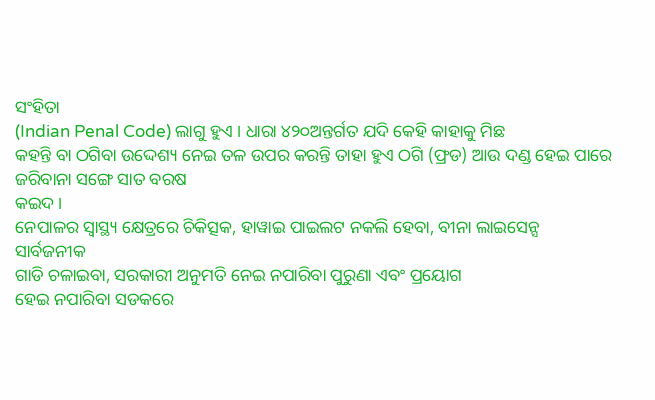ସଂହିତା
(Indian Penal Code) ଲାଗୁ ହୁଏ । ଧାରା ୪୨୦ଅନ୍ତର୍ଗତ ଯଦି କେହି କାହାକୁ ମିଛ
କହନ୍ତି ବା ଠଗିବା ଉଦ୍ଦେଶ୍ୟ ନେଇ ତଳ ଉପର କରନ୍ତି ତାହା ହୁଏ ଠଗି (ଫ୍ରଡ) ଆଉ ଦଣ୍ଡ ହେଇ ପାରେ ଜରିବାନା ସଙ୍ଗେ ସାତ ବରଷ
କଇଦ ।
ନେପାଳର ସ୍ୱାସ୍ଥ୍ୟ କ୍ଷେତ୍ରରେ ଚିକିତ୍ସକ, ହାୱାଇ ପାଇଲଟ ନକଲି ହେବା, ବୀନା ଲାଇସେନ୍ସ ସାର୍ବଜନୀକ
ଗାଡି ଚଳାଇବା, ସରକାରୀ ଅନୁମତି ନେଇ ନପାରିବା ପୁରୁଣା ଏବଂ ପ୍ରୟୋଗ
ହେଇ ନପାରିବା ସଡକରେ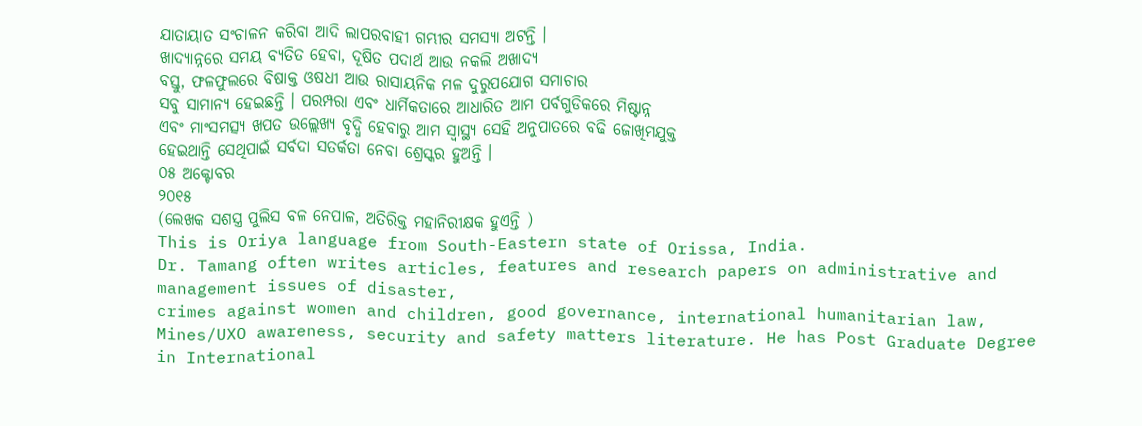ଯାତାୟାତ ସଂଚାଳନ କରିବା ଆଦି ଲାପରବାହୀ ଗମ୍ଭୀର ସମସ୍ୟା ଅଟନ୍ତି ।
ଖାଦ୍ୟାନ୍ନରେ ସମୟ ବ୍ୟତିତ ହେବା, ଦୂଷିତ ପଦାର୍ଥ ଆଉ ନକଲି ଅଖାଦ୍ୟ
ବସ୍ତୁ, ଫଳଫୁଲରେ ବିଷାକ୍ତ ଓଷଧୀ ଆଉ ରାସାୟନିକ ମଳ ଦୁରୁପଯୋଗ ସମାଚାର
ସବୁ ସାମାନ୍ୟ ହେଇଛନ୍ତି । ପରମ୍ପରା ଏବଂ ଧାର୍ମିକତାରେ ଆଧାରିତ ଆମ ପର୍ବଗୁଡିକରେ ମିଷ୍ଟାନ୍ନ
ଏବଂ ମାଂସମତ୍ସ୍ୟ ଖପତ ଉଲ୍ଲେଖ୍ୟ ବୃଦ୍ଧି ହେବାରୁ ଆମ ସ୍ୱାସ୍ଥ୍ୟ ସେହି ଅନୁପାତରେ ବଢି ଜୋଖିମଯୁକ୍ତ
ହେଇଥାନ୍ତି ସେଥିପାଇଁ ସର୍ବଦା ସତର୍କତା ନେବା ଶ୍ରେସ୍କର ହୁଅନ୍ତି ।
୦୫ ଅକ୍ଟୋବର
୨୦୧୫
(ଲେଖକ ସଶସ୍ତ୍ର ପୁଲିସ ବଳ ନେପାଳ, ଅତିରିକ୍ତ ମହାନିରୀକ୍ଷକ ହୁଏନ୍ତି )
This is Oriya language from South-Eastern state of Orissa, India.
Dr. Tamang often writes articles, features and research papers on administrative and management issues of disaster,
crimes against women and children, good governance, international humanitarian law,
Mines/UXO awareness, security and safety matters literature. He has Post Graduate Degree in International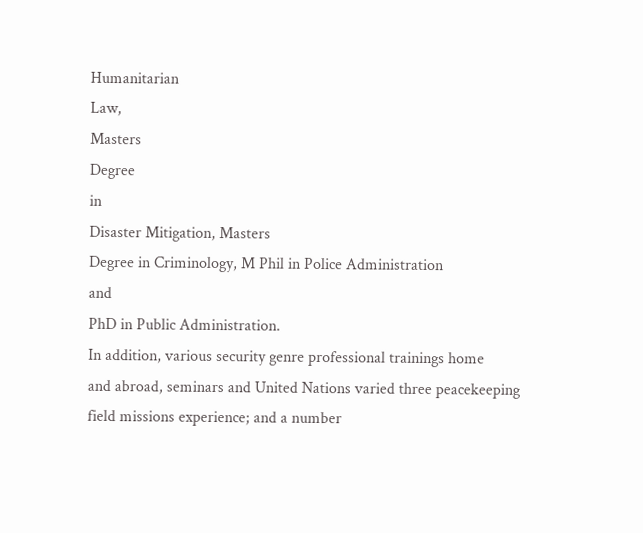Humanitarian
Law,
Masters
Degree
in
Disaster Mitigation, Masters
Degree in Criminology, M Phil in Police Administration
and
PhD in Public Administration.
In addition, various security genre professional trainings home
and abroad, seminars and United Nations varied three peacekeeping field missions experience; and a number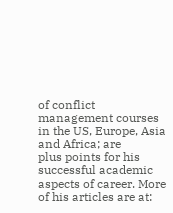of conflict management courses in the US, Europe, Asia and Africa; are
plus points for his successful academic aspects of career. More of his articles are at: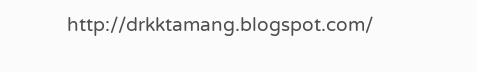http://drkktamang.blogspot.com/